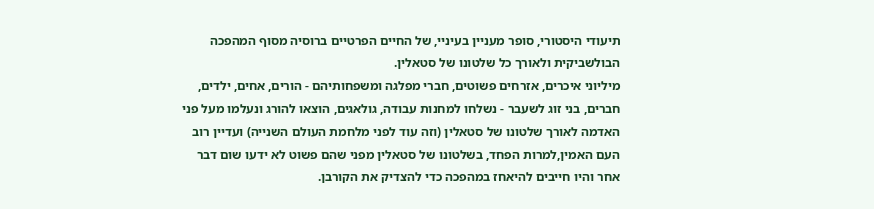תיעודי היסטורי, סופר מעניין בעיניי, של החיים הפרטיים ברוסיה מסוף המהפכה הבולשביקית ולאורך כל שלטונו של סטאלין.
מיליוני איכרים, אזרחים פשוטים, חברי מפלגה ומשפחותיהם - הורים, אחים, ילדים, חברים, בני זוג לשעבר - נשלחו למחנות עבודה, גולאגים, הוצאו להורג ונעלמו מעל פני האדמה לאורך שלטונו של סטאלין (וזה עוד לפני מלחמת העולם השנייה) ועדיין רוב העם האמין,למרות הפחד, בשלטונו של סטאלין מפני שהם פשוט לא ידעו שום דבר אחר והיו חייבים להיאחז במהפכה כדי להצדיק את הקורבן.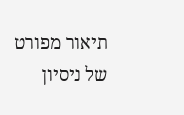תיאור מפורט של ניסיון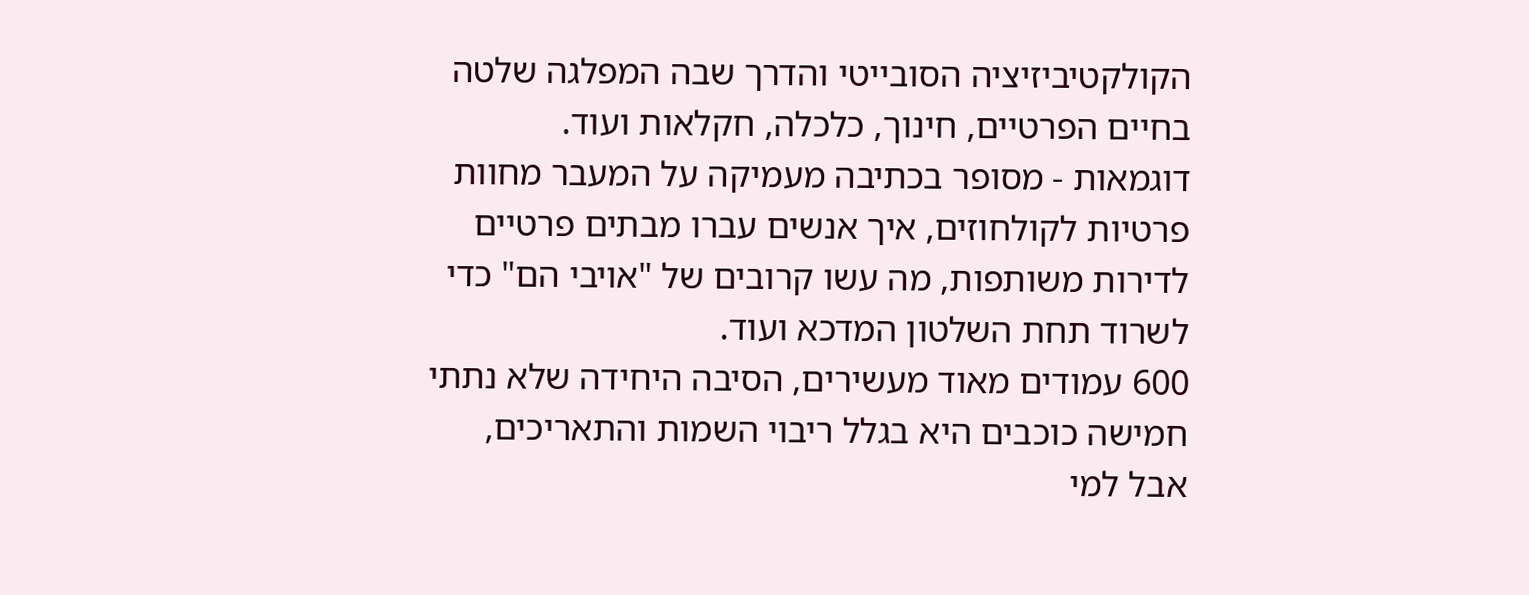הקולקטיביזיציה הסובייטי והדרך שבה המפלגה שלטה בחיים הפרטיים, חינוך, כלכלה, חקלאות ועוד.
דוגמאות - מסופר בכתיבה מעמיקה על המעבר מחוות פרטיות לקולחוזים, איך אנשים עברו מבתים פרטיים לדירות משותפות, מה עשו קרובים של "אויבי הם" כדי לשרוד תחת השלטון המדכא ועוד.
600 עמודים מאוד מעשירים, הסיבה היחידה שלא נתתי חמישה כוכבים היא בגלל ריבוי השמות והתאריכים, אבל למי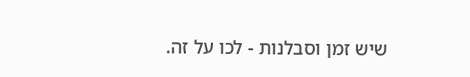שיש זמן וסבלנות - לכו על זה.